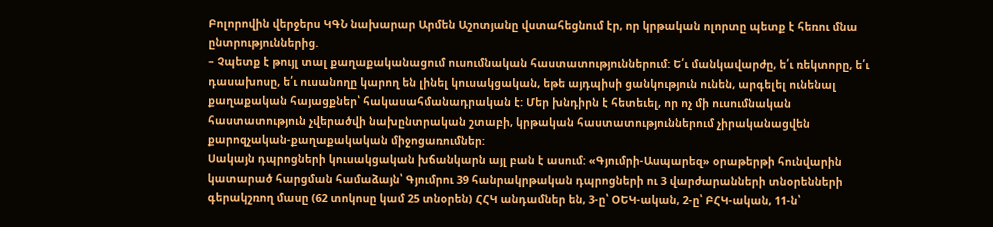Բոլորովին վերջերս ԿԳՆ նախարար Արմեն Աշոտյանը վստահեցնում էր, որ կրթական ոլորտը պետք է հեռու մնա ընտրություններից.
– Չպետք է թույլ տալ քաղաքականացում ուսումնական հաստատություններում: Ե՛ւ մանկավարժը, ե՛ւ ռեկտորը, ե՛ւ դասախոսը, ե՛ւ ուսանողը կարող են լինել կուսակցական, եթե այդպիսի ցանկություն ունեն, արգելել ունենալ քաղաքական հայացքներ՝ հակասահմանադրական է: Մեր խնդիրն է հետեւել, որ ոչ մի ուսումնական հաստատություն չվերածվի նախընտրական շտաբի, կրթական հաստատություններում չիրականացվեն քարոզչական-քաղաքակական միջոցառումներ:
Սակայն դպրոցների կուսակցական խճանկարն այլ բան է ասում: «Գյումրի-Ասպարեզ» օրաթերթի հունվարին կատարած հարցման համաձայն՝ Գյումրու 39 հանրակրթական դպրոցների ու 3 վարժարանների տնօրենների գերակշռող մասը (62 տոկոսը կամ 25 տնօրեն) ՀՀԿ անդամներ են, 3-ը՝ ՕԵԿ-ական, 2-ը՝ ԲՀԿ-ական, 11-ն՝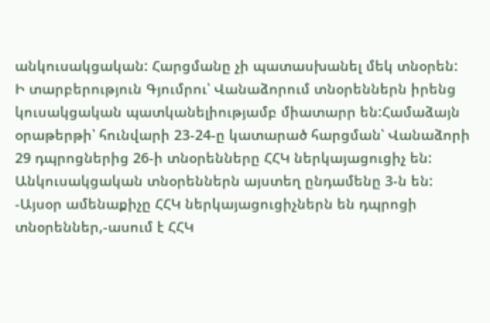անկուսակցական: Հարցմանը չի պատասխանել մեկ տնօրեն:
Ի տարբերություն Գյումրու՝ Վանաձորում տնօրեններն իրենց կուսակցական պատկանելիությամբ միատարր են:Համաձայն օրաթերթի՝ հունվարի 23-24-ը կատարած հարցման՝ Վանաձորի 29 դպրոցներից 26-ի տնօրենները ՀՀԿ ներկայացուցիչ են: Անկուսակցական տնօրեններն այստեղ ընդամենը 3-ն են:
-Այսօր ամենաքիչը ՀՀԿ ներկայացուցիչներն են դպրոցի տնօրեններ,-ասում է ՀՀԿ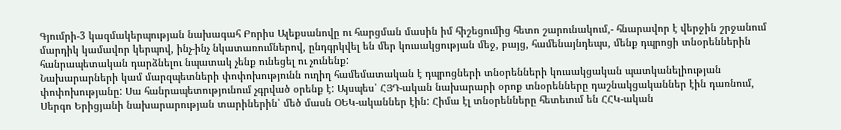Գյումրի-3 կազմակերպության նախագահ Բորիս Ալեքսանովը ու հարցման մասին իմ հիշեցումից հետո շարունակում,- հնարավոր է վերջին շրջանում մարդիկ կամավոր կերպով, ինչ-ինչ նկատառումներով, ընդգրկվել են մեր կուսակցության մեջ, բայց, համենայնդեպս, մենք դպրոցի տնօրեններին հանրապետական դարձնելու նպատակ չենք ունեցել ու չունենք:
Նախարարների կամ մարզպետների փոփոխությունն ուղիղ համեմատական է դպրոցների տնօրենների կուսակցական պատկանելիության փոփոխությանը: Սա հանրապետությունում չգրված օրենք է: Այսպես՝ ՀՅԴ-ական նախարարի օրոք տնօրենները դաշնակցականներ էին դառնում, Սերգո Երիցյանի նախարարության տարիներին՝ մեծ մասն ՕԵԿ-ականներ էին: Հիմա էլ տնօրենները հետեւում են ՀՀԿ-ական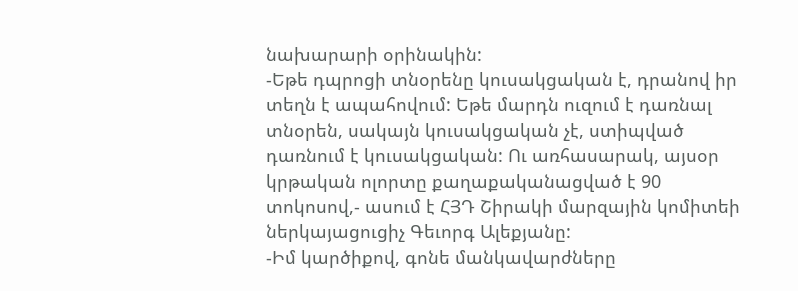նախարարի օրինակին:
-Եթե դպրոցի տնօրենը կուսակցական է, դրանով իր տեղն է ապահովում: Եթե մարդն ուզում է դառնալ տնօրեն, սակայն կուսակցական չէ, ստիպված դառնում է կուսակցական: Ու առհասարակ, այսօր կրթական ոլորտը քաղաքականացված է 90 տոկոսով,- ասում է ՀՅԴ Շիրակի մարզային կոմիտեի ներկայացուցիչ Գեւորգ Ալեքյանը:
-Իմ կարծիքով, գոնե մանկավարժները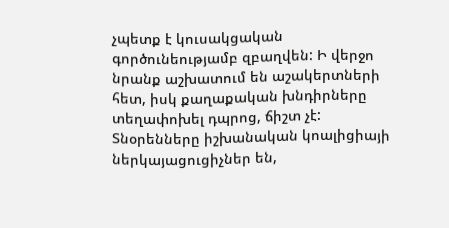չպետք է կուսակցական գործունեությամբ զբաղվեն: Ի վերջո նրանք աշխատում են աշակերտների հետ, իսկ քաղաքական խնդիրները տեղափոխել դպրոց, ճիշտ չէ: Տնօրենները իշխանական կոալիցիայի ներկայացուցիչներ են,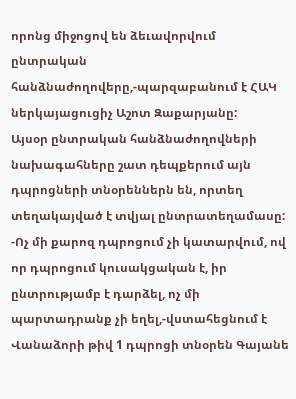որոնց միջոցով են ձեւավորվում ընտրական հանձնաժողովերը,-պարզաբանում է ՀԱԿ ներկայացուցիչ Աշոտ Զաքարյանը:
Այսօր ընտրական հանձնաժողովների նախագահները շատ դեպքերում այն դպրոցների տնօրեններն են, որտեղ տեղակայված է տվյալ ընտրատեղամասը:
-Ոչ մի քարոզ դպրոցում չի կատարվում, ով որ դպրոցում կուսակցական է, իր ընտրությամբ է դարձել, ոչ մի պարտադրանք չի եղել,-վստահեցնում է Վանաձորի թիվ 1 դպրոցի տնօրեն Գայանե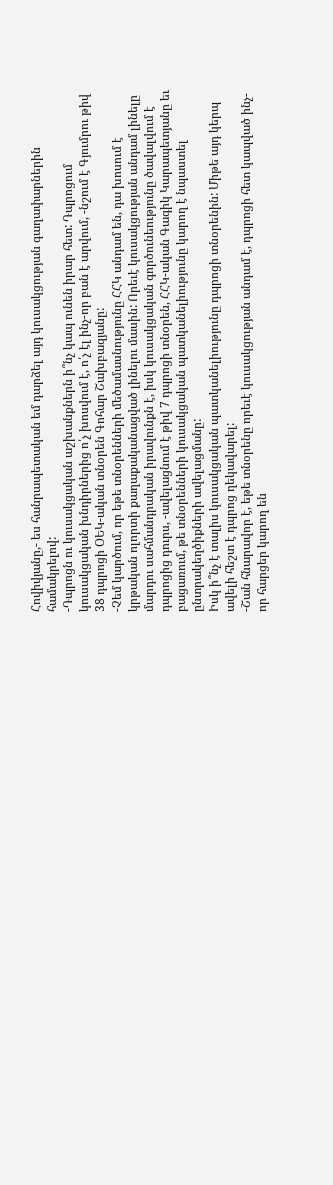Հովիվյանը,- ես հանրապետական եմ դարձել այդ կուսակցության գաղափարներին համակրելով:
-Դպրոցն ու կուսակցական աշխանքներն ի՞նչ կապ ունեն իրար հետ: Դպրոցում կուսակցական խնդիրներից ո՛չ խոսվում է, ո՛չ էլ ինչ-որ բան է արվում, -նշում է Գյումրու թիվ 38 դպրոցի ՕԵԿ-ական տնօրեն Գոհար Շախբազյանը:
-Չեմ կարծում, որ եթե տնօրենների մեծամասնությունը ՀՀԿ անդամ են, դա խոսում է կրթական ոլորտի քաղաքականացված լինելու մասին: Որեւէ կուսակցության անդամ լինելը մարդու սահմանդրական իրավունքն է, իսկ կուսակցական գործունեությունը ծավալվում է դպրոցից դուրս, -ավելացնում է թիվ 7 դպրոցի տնօրեն, ՀՀԿ-ական Գագիկ Կարապետյանը եւ բացառում, թե տնօրենների կուսակցական պատկանելիությունը կարող է նպաստել ընտրակեղծիքների ավելացմանը:
Իսկ ի՞նչ է տալիս կուսակցական պատկանելիությունը դպրոցի տնօրենին: Միթե այդ կերպ ավելի հեշտ է դպրոց ղեկավարել:
-Շան հնարավոր է, եթե տնօրենը որեւէ կուսակցության անդամ է, դպրոցի հետ կապված ինչ-որ հարցեր կարող են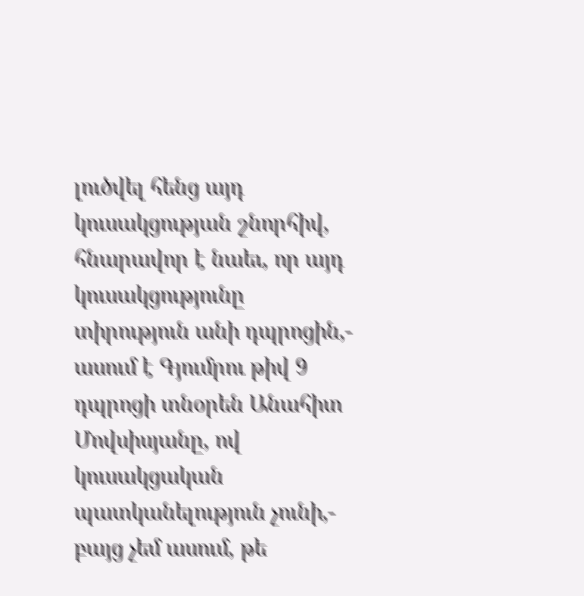լուծվել հենց այդ կուսակցության շնորհիվ, հնարավոր է նաեւ, որ այդ կուսակցությունը տիրություն անի դպրոցին,- ասում է Գյումրու թիվ 9 դպրոցի տնօրեն Անահիտ Մովսիսյանը, ով կուսակցական պատկանելություն չունի,- բայց չեմ ասում, թե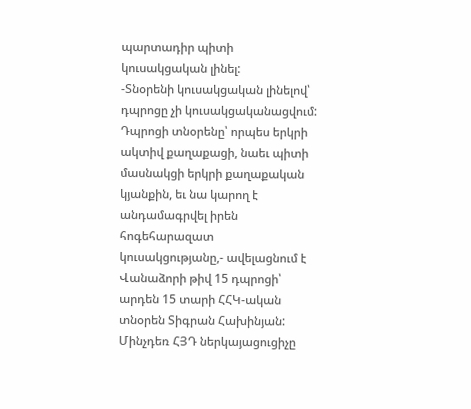պարտադիր պիտի կուսակցական լինել:
-Տնօրենի կուսակցական լինելով՝ դպրոցը չի կուսակցականացվում: Դպրոցի տնօրենը՝ որպես երկրի ակտիվ քաղաքացի, նաեւ պիտի մասնակցի երկրի քաղաքական կյանքին, եւ նա կարող է անդամագրվել իրեն հոգեհարազատ կուսակցությանը,- ավելացնում է Վանաձորի թիվ 15 դպրոցի՝ արդեն 15 տարի ՀՀԿ-ական տնօրեն Տիգրան Հախինյան:
Մինչդեռ ՀՅԴ ներկայացուցիչը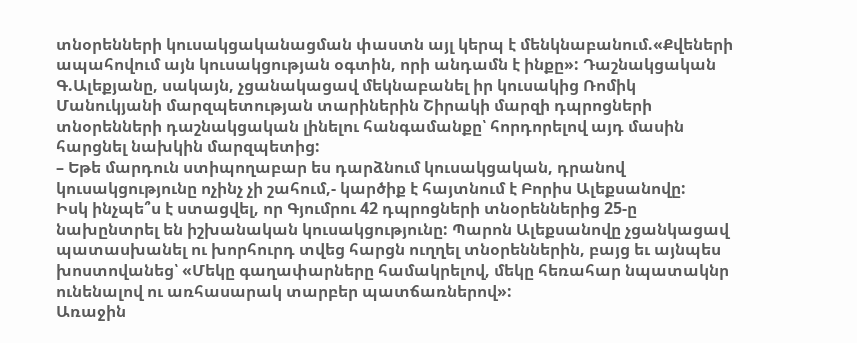տնօրենների կուսակցականացման փաստն այլ կերպ է մենկնաբանում.«Քվեների ապահովում այն կուսակցության օգտին, որի անդամն է ինքը»: Դաշնակցական Գ.Ալեքյանը, սակայն, չցանակացավ մեկնաբանել իր կուսակից Ռոմիկ Մանուկյանի մարզպետության տարիներին Շիրակի մարզի դպրոցների տնօրենների դաշնակցական լինելու հանգամանքը՝ հորդորելով այդ մասին հարցնել նախկին մարզպետից:
– Եթե մարդուն ստիպողաբար ես դարձնում կուսակցական, դրանով կուսակցությունը ոչինչ չի շահում,- կարծիք է հայտնում է Բորիս Ալեքսանովը:
Իսկ ինչպե՞ս է ստացվել, որ Գյումրու 42 դպրոցների տնօրեններից 25-ը նախընտրել են իշխանական կուսակցությունը: Պարոն Ալեքսանովը չցանկացավ պատասխանել ու խորհուրդ տվեց հարցն ուղղել տնօրեններին, բայց եւ այնպես խոստովանեց՝ «Մեկը գաղափարները համակրելով, մեկը հեռահար նպատակնր ունենալով ու առհասարակ տարբեր պատճառներով»:
Առաջին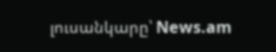լուսանկարը՝ News.am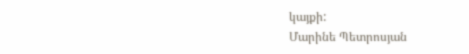կայքի:
Մարինե Պետրոսյան